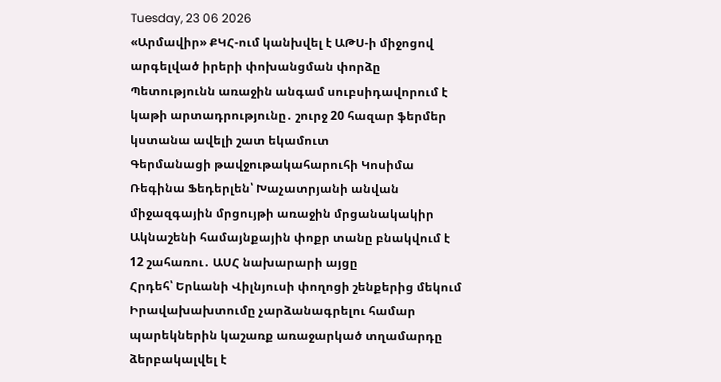Tuesday, 23 06 2026
«Արմավիր» ՔԿՀ-ում կանխվել է ԱԹՍ-ի միջոցով արգելված իրերի փոխանցման փորձը
Պետությունն առաջին անգամ սուբսիդավորում է կաթի արտադրությունը․ շուրջ 20 հազար ֆերմեր կստանա ավելի շատ եկամուտ
Գերմանացի թավջութակահարուհի Կոսիմա Ռեգինա Ֆեդերլեն՝ Խաչատրյանի անվան միջազգային մրցույթի առաջին մրցանակակիր
Ակնաշենի համայնքային փոքր տանը բնակվում է 12 շահառու․ ԱՍՀ նախարարի այցը
Հրդեհ՝ Երևանի Վիլնյուսի փողոցի շենքերից մեկում
Իրավախախտումը չարձանագրելու համար պարեկներին կաշառք առաջարկած տղամարդը ձերբակալվել է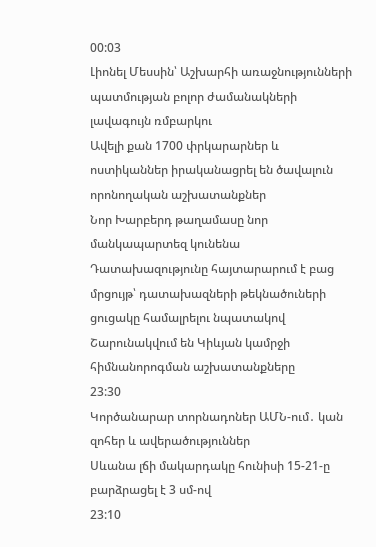00:03
Լիոնել Մեսսին՝ Աշխարհի առաջնությունների պատմության բոլոր ժամանակների լավագույն ռմբարկու
Ավելի քան 1700 փրկարարներ և ոստիկաններ իրականացրել են ծավալուն որոնողական աշխատանքներ
Նոր Խարբերդ թաղամասը նոր մանկապարտեզ կունենա
Դատախազությունը հայտարարում է բաց մրցույթ՝ դատախազների թեկնածուների ցուցակը համալրելու նպատակով
Շարունակվում են Կիևյան կամրջի հիմնանորոգման աշխատանքները
23:30
Կործանարար տորնադոներ ԱՄՆ-ում․ կան զոհեր և ավերածություններ
Սևանա լճի մակարդակը հունիսի 15-21-ը բարձրացել է 3 սմ-ով
23:10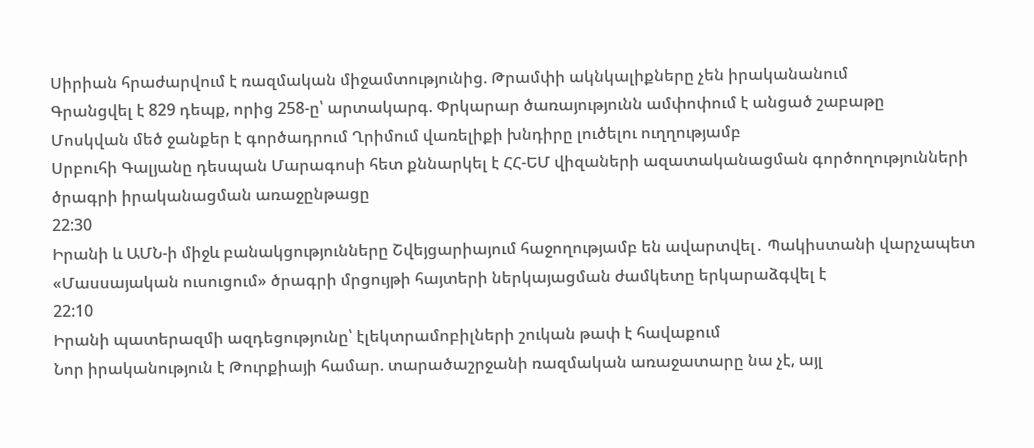Սիրիան հրաժարվում է ռազմական միջամտությունից. Թրամփի ակնկալիքները չեն իրականանում
Գրանցվել է 829 դեպք, որից 258-ը՝ արտակարգ. Փրկարար ծառայությունն ամփոփում է անցած շաբաթը
Մոսկվան մեծ ջանքեր է գործադրում Ղրիմում վառելիքի խնդիրը լուծելու ուղղությամբ
Սրբուհի Գալյանը դեսպան Մարագոսի հետ քննարկել է ՀՀ-ԵՄ վիզաների ազատականացման գործողությունների ծրագրի իրականացման առաջընթացը
22:30
Իրանի և ԱՄՆ-ի միջև բանակցությունները Շվեյցարիայում հաջողությամբ են ավարտվել․ Պակիստանի վարչապետ
«Մասսայական ուսուցում» ծրագրի մրցույթի հայտերի ներկայացման ժամկետը երկարաձգվել է
22:10
Իրանի պատերազմի ազդեցությունը՝ էլեկտրամոբիլների շուկան թափ է հավաքում
Նոր իրականություն է Թուրքիայի համար. տարածաշրջանի ռազմական առաջատարը նա չէ, այլ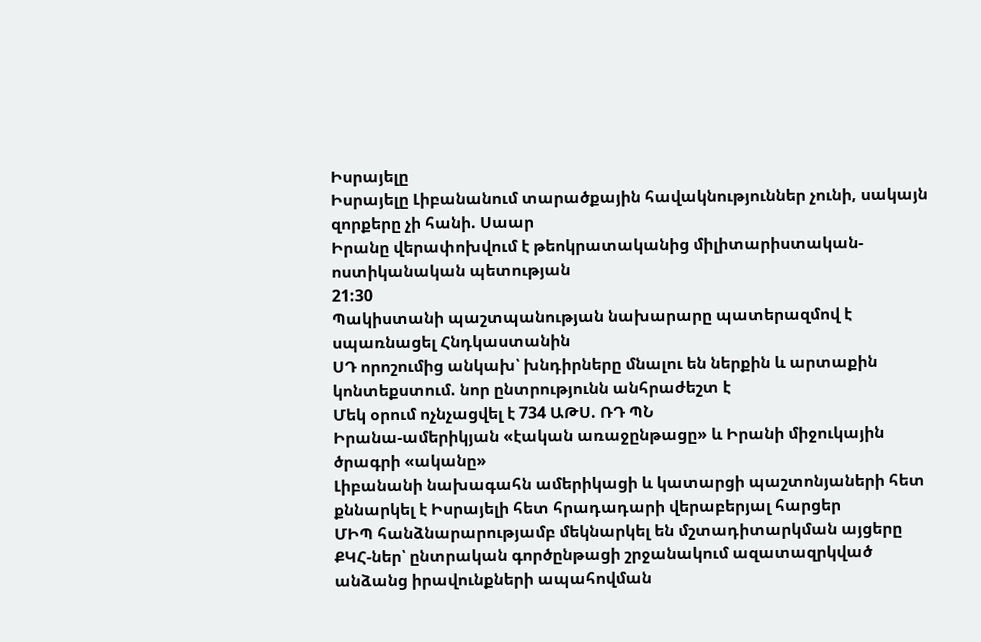Իսրայելը
Իսրայելը Լիբանանում տարածքային հավակնություններ չունի, սակայն զորքերը չի հանի. Սաար
Իրանը վերափոխվում է թեոկրատականից միլիտարիստական-ոստիկանական պետության
21:30
Պակիստանի պաշտպանության նախարարը պատերազմով է սպառնացել Հնդկաստանին
ՍԴ որոշումից անկախ՝ խնդիրները մնալու են ներքին և արտաքին կոնտեքստում. նոր ընտրությունն անհրաժեշտ է
Մեկ օրում ոչնչացվել է 734 ԱԹՍ. ՌԴ ՊՆ
Իրանա-ամերիկյան «էական առաջընթացը» և Իրանի միջուկային ծրագրի «ականը»
Լիբանանի նախագահն ամերիկացի և կատարցի պաշտոնյաների հետ քննարկել է Իսրայելի հետ հրադադարի վերաբերյալ հարցեր
ՄԻՊ հանձնարարությամբ մեկնարկել են մշտադիտարկման այցերը ՔԿՀ-ներ՝ ընտրական գործընթացի շրջանակում ազատազրկված անձանց իրավունքների ապահովման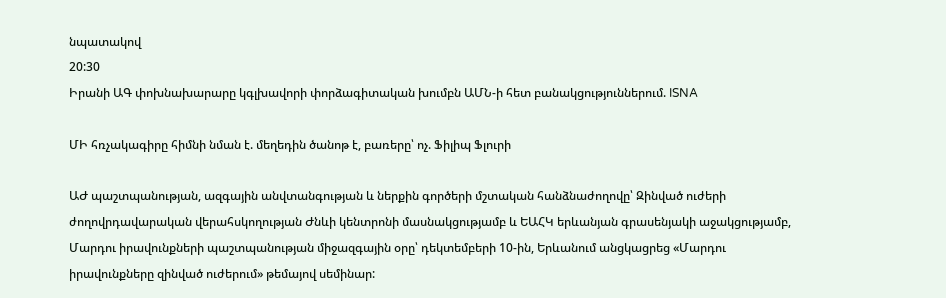նպատակով
20:30
Իրանի ԱԳ փոխնախարարը կգլխավորի փորձագիտական խումբն ԱՄՆ-ի հետ բանակցություններում. ISNA

ՄԻ հռչակագիրը հիմնի նման է. մեղեդին ծանոթ է, բառերը՝ ոչ. Ֆիլիպ Ֆլուրի

ԱԺ պաշտպանության, ազգային անվտանգության և ներքին գործերի մշտական հանձնաժողովը՝ Զինված ուժերի ժողովրդավարական վերահսկողության Ժնևի կենտրոնի մասնակցությամբ և ԵԱՀԿ երևանյան գրասենյակի աջակցությամբ, Մարդու իրավունքների պաշտպանության միջազգային օրը՝ դեկտեմբերի 10-ին, Երևանում անցկացրեց «Մարդու իրավունքները զինված ուժերում» թեմայով սեմինար: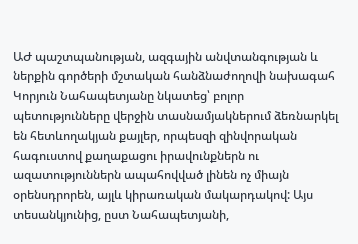ԱԺ պաշտպանության, ազգային անվտանգության և ներքին գործերի մշտական հանձնաժողովի նախագահ Կորյուն Նահապետյանը նկատեց՝ բոլոր պետությունները վերջին տասնամյակներում ձեռնարկել են հետևողակյան քայլեր, որպեսզի զինվորական հագուստով քաղաքացու իրավունքներն ու ազատություններն ապահովված լինեն ոչ միայն օրենսդրորեն, այլև կիրառական մակարդակով: Այս տեսանկյունից, ըստ Նահապետյանի,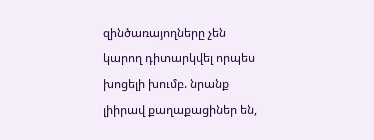զինծառայողները չեն կարող դիտարկվել որպես խոցելի խումբ. նրանք լիիրավ քաղաքացիներ են,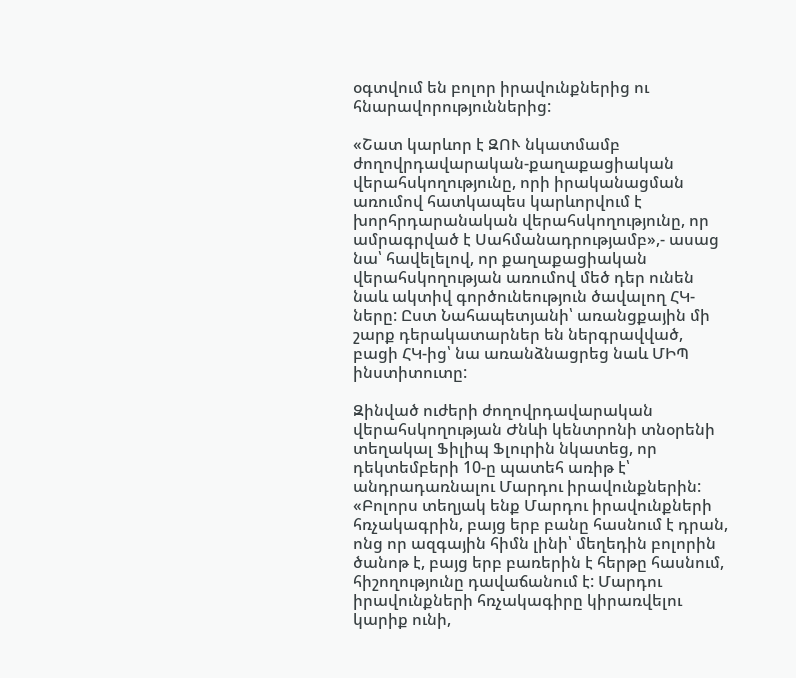օգտվում են բոլոր իրավունքներից ու հնարավորություններից:

«Շատ կարևոր է ԶՈՒ նկատմամբ ժողովրդավարական-քաղաքացիական վերահսկողությունը, որի իրականացման առումով հատկապես կարևորվում է խորհրդարանական վերահսկողությունը, որ ամրագրված է Սահմանադրությամբ»,- ասաց նա՝ հավելելով, որ քաղաքացիական վերահսկողության առումով մեծ դեր ունեն նաև ակտիվ գործունեություն ծավալող ՀԿ-ները: Ըստ Նահապետյանի՝ առանցքային մի շարք դերակատարներ են ներգրավված, բացի ՀԿ-ից՝ նա առանձնացրեց նաև ՄԻՊ ինստիտուտը:

Զինված ուժերի ժողովրդավարական վերահսկողության Ժնևի կենտրոնի տնօրենի տեղակալ Ֆիլիպ Ֆլուրին նկատեց, որ դեկտեմբերի 10-ը պատեհ առիթ է՝ անդրադառնալու Մարդու իրավունքներին: «Բոլորս տեղյակ ենք Մարդու իրավունքների հռչակագրին, բայց երբ բանը հասնում է դրան, ոնց որ ազգային հիմն լինի՝ մեղեդին բոլորին ծանոթ է, բայց երբ բառերին է հերթը հասնում, հիշողությունը դավաճանում է: Մարդու իրավունքների հռչակագիրը կիրառվելու կարիք ունի,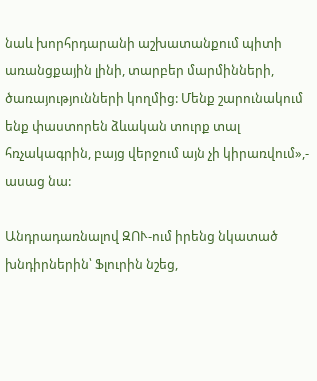նաև խորհրդարանի աշխատանքում պիտի առանցքային լինի, տարբեր մարմինների, ծառայությունների կողմից: Մենք շարունակում ենք փաստորեն ձևական տուրք տալ հռչակագրին, բայց վերջում այն չի կիրառվում»,- ասաց նա:

Անդրադառնալով ԶՈՒ-ում իրենց նկատած խնդիրներին՝ Ֆլուրին նշեց,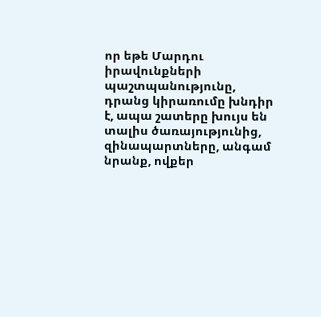որ եթե Մարդու իրավունքների պաշտպանությունը, դրանց կիրառումը խնդիր է, ապա շատերը խույս են տալիս ծառայությունից, զինապարտները, անգամ նրանք, ովքեր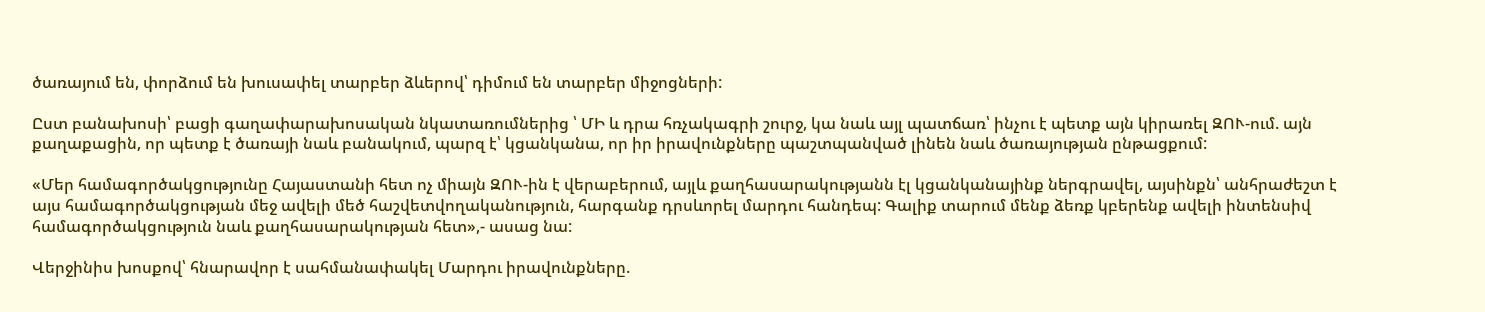ծառայում են, փորձում են խուսափել տարբեր ձևերով՝ դիմում են տարբեր միջոցների:

Ըստ բանախոսի՝ բացի գաղափարախոսական նկատառումներից ՝ ՄԻ և դրա հռչակագրի շուրջ, կա նաև այլ պատճառ՝ ինչու է պետք այն կիրառել ԶՈՒ-ում. այն քաղաքացին, որ պետք է ծառայի նաև բանակում, պարզ է՝ կցանկանա, որ իր իրավունքները պաշտպանված լինեն նաև ծառայության ընթացքում:

«Մեր համագործակցությունը Հայաստանի հետ ոչ միայն ԶՈՒ-ին է վերաբերում, այլև քաղհասարակությանն էլ կցանկանայինք ներգրավել, այսինքն՝ անհրաժեշտ է այս համագործակցության մեջ ավելի մեծ հաշվետվողականություն, հարգանք դրսևորել մարդու հանդեպ: Գալիք տարում մենք ձեռք կբերենք ավելի ինտենսիվ համագործակցություն նաև քաղհասարակության հետ»,- ասաց նա:

Վերջինիս խոսքով՝ հնարավոր է սահմանափակել Մարդու իրավունքները.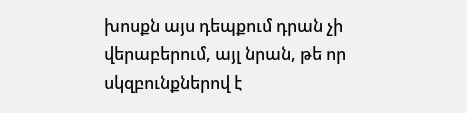խոսքն այս դեպքում դրան չի վերաբերում, այլ նրան, թե որ սկզբունքներով է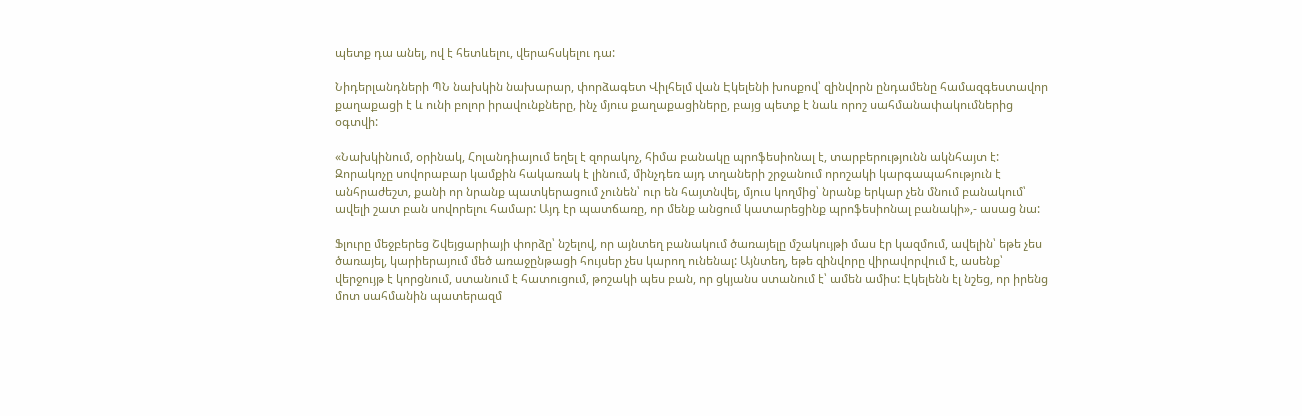պետք դա անել, ով է հետևելու, վերահսկելու դա:

Նիդերլանդների ՊՆ նախկին նախարար, փորձագետ Վիլհելմ վան Էկելենի խոսքով՝ զինվորն ընդամենը համազգեստավոր քաղաքացի է և ունի բոլոր իրավունքները, ինչ մյուս քաղաքացիները, բայց պետք է նաև որոշ սահմանափակումներից օգտվի:

«Նախկինում, օրինակ, Հոլանդիայում եղել է զորակոչ, հիմա բանակը պրոֆեսիոնալ է, տարբերությունն ակնհայտ է: Զորակոչը սովորաբար կամքին հակառակ է լինում, մինչդեռ այդ տղաների շրջանում որոշակի կարգապահություն է անհրաժեշտ, քանի որ նրանք պատկերացում չունեն՝ ուր են հայտնվել, մյուս կողմից՝ նրանք երկար չեն մնում բանակում՝ ավելի շատ բան սովորելու համար: Այդ էր պատճառը, որ մենք անցում կատարեցինք պրոֆեսիոնալ բանակի»,- ասաց նա:

Ֆլուրը մեջբերեց Շվեյցարիայի փորձը՝ նշելով, որ այնտեղ բանակում ծառայելը մշակույթի մաս էր կազմում, ավելին՝ եթե չես ծառայել, կարիերայում մեծ առաջընթացի հույսեր չես կարող ունենալ: Այնտեղ, եթե զինվորը վիրավորվում է, ասենք՝ վերջույթ է կորցնում, ստանում է հատուցում, թոշակի պես բան, որ ցկյանս ստանում է՝ ամեն ամիս: Էկելենն էլ նշեց, որ իրենց մոտ սահմանին պատերազմ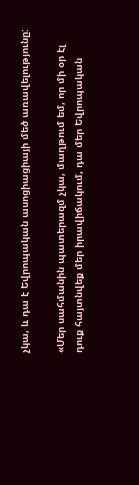չկա, և դա է Եվրոպական ասոցիացիայի մեծ առավելությունը:

«Մեր սահմանին պատերազմ չկա, մաղթում եմ, որ մի օր էլ դուք հայտնվեք մեր իրավիճակում, դա մեր Եվրոպական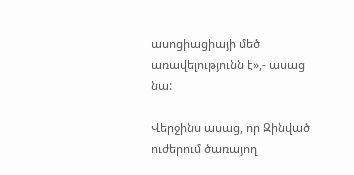ասոցիացիայի մեծ առավելությունն է»,- ասաց նա:

Վերջինս ասաց, որ Զինված ուժերում ծառայող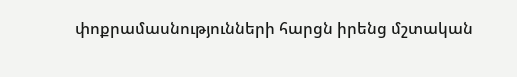փոքրամասնությունների հարցն իրենց մշտական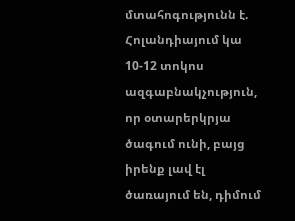մտահոգությունն է. Հոլանդիայում կա 10-12 տոկոս ազգաբնակչություն, որ օտարերկրյա ծագում ունի, բայց իրենք լավ էլ ծառայում են, դիմում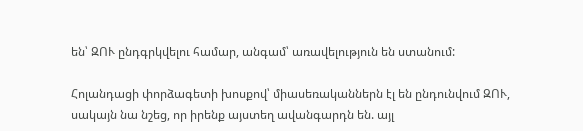են՝ ԶՈՒ ընդգրկվելու համար, անգամ՝ առավելություն են ստանում:

Հոլանդացի փորձագետի խոսքով՝ միասեռականներն էլ են ընդունվում ԶՈՒ, սակայն նա նշեց, որ իրենք այստեղ ավանգարդն են. այլ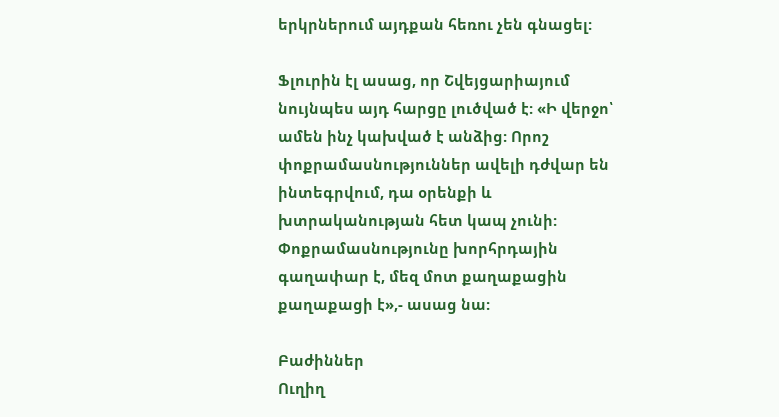երկրներում այդքան հեռու չեն գնացել:

Ֆլուրին էլ ասաց, որ Շվեյցարիայում նույնպես այդ հարցը լուծված է: «Ի վերջո՝ ամեն ինչ կախված է անձից: Որոշ փոքրամասնություններ ավելի դժվար են ինտեգրվում, դա օրենքի և խտրականության հետ կապ չունի: Փոքրամասնությունը խորհրդային գաղափար է, մեզ մոտ քաղաքացին քաղաքացի է»,- ասաց նա:

Բաժիններ
Ուղիղ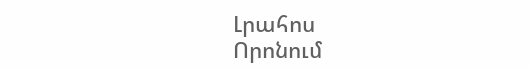Լրահոս
Որոնում